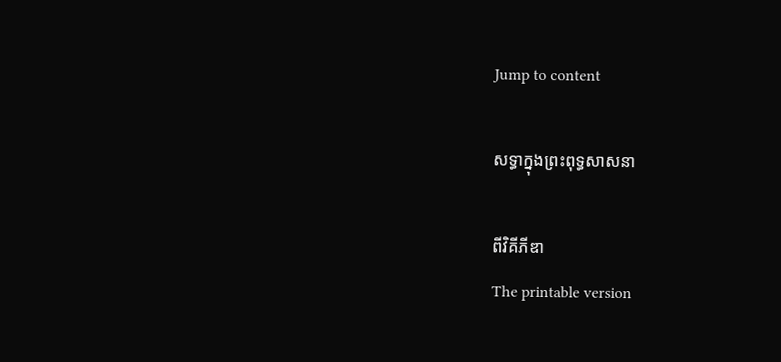Jump to content

សទ្ធាក្នុងព្រះពុទ្ធសាសនា

ពីវិគីភីឌា
The printable version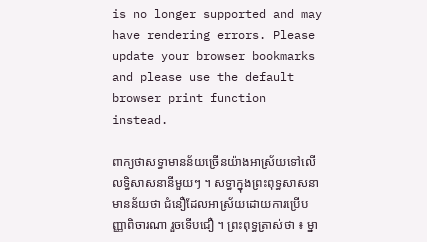is no longer supported and may have rendering errors. Please update your browser bookmarks and please use the default browser print function instead.

ពាក្យថាសទ្ធាមានន័យច្រើនយ៉ាងអាស្រ័យទៅលើលទ្ធិសាសនានីមួយៗ ។ សទ្ធាក្នុងព្រះពុទ្ធសាសនាមានន័យថា ជំនឿដែលអាស្រ័យដោយការប្រើបញ្ញាពិចារណា រួចទើបជឿ ។ ព្រះពុទ្ធត្រាស់ថា ៖ ម្នា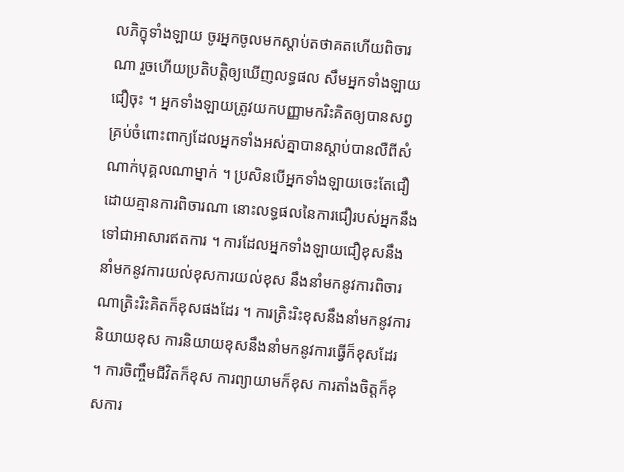លភិក្ខុទាំងឡាយ ចូរអ្នកចូលមកស្តាប់តថាគតហើយពិចារណា រួចហើយប្រតិបត្តិឲ្យឃើញលទ្ធផល សឹមអ្នកទាំងឡាយជឿចុះ ។ អ្នកទាំងឡាយត្រូវយកបញ្ញាមករិះគិតឲ្យបានសព្វគ្រប់ចំពោះពាក្យដែលអ្នកទាំងអស់គ្នាបានស្តាប់បានលឺពីសំណាក់បុគ្គលណាម្នាក់ ។ ប្រសិនបើអ្នកទាំងឡាយចេះតែជឿដោយគ្មានការពិចារណា នោះលទ្ធផលនៃការជឿរបស់អ្នកនឹងទៅជាអាសារឥតការ ។ ការដែលអ្នកទាំងឡាយជឿខុសនឹងនាំមកនូវការយល់ខុសការយល់ខុស នឹងនាំមកនូវការពិចារណាត្រិះរិះគិតក៏ខុសផងដែរ ។ ការត្រិះរិះខុសនឹងនាំមកនូវការនិយាយខុស ការនិយាយខុសនឹងនាំមកនូវការធ្វើក៏ខុសដែរ ។ ការចិញ្ចឹមជីវិតក៏ខុស ការព្យាយាមក៏ខុស ការតាំងចិត្តក៏ខុសការ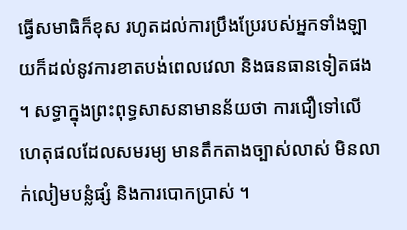ធ្វើសមាធិក៏ខុស រហូតដល់ការប្រឹងប្រែរបស់អ្នកទាំងឡាយក៏ដល់នូវការខាតបង់ពេលវេលា និងធនធានទៀតផង ។ សទ្ធាក្នុងព្រះពុទ្ធសាសនាមានន័យថា ការជឿទៅលើហេតុផលដែលសមរម្យ មានតឹកតាងច្បាស់លាស់ មិនលាក់លៀមបន្លំផ្សំ និងការបោកប្រាស់ ។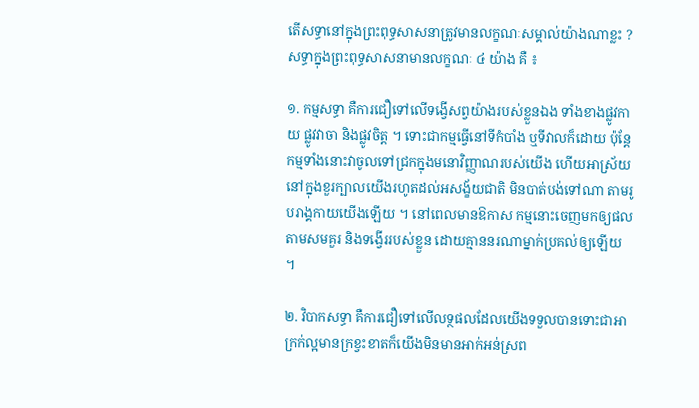តើសទ្ធានៅក្នុងព្រះពុទ្ធសាសនាត្រូវមានលក្ខណៈសម្គាល់យ៉ាងណាខ្លះ ? សទ្ធាក្នុងព្រះពុទ្ធសាសនាមានលក្ខណៈ ៤ យ៉ាង គឺ ៖

១. កម្មសទ្ធា គឺការជឿទៅលើទង្វើសព្វយ៉ាងរបស់ខ្លួនឯង ទាំងខាងផ្លូវកាយ ផ្លូវវាចា និងផ្លូវចិត្ត ។ ទោះជាកម្មធ្វើនៅទីកំបាំង ឬទីវាលក៏ដោយ ប៉ុន្តែកម្មទាំងនោះវាចូលទៅជ្រកក្នុងមនោវិញ្ញាណរបស់យើង ហើយអាស្រ័យនៅក្នុងខួរក្បាលយើងរហូតដល់អសង្ខ័យជាតិ មិនបាត់បង់ទៅណា តាមរូបរាង្គកាយយើងឡើយ ។ នៅពេលមានឱកាស កម្មនោះចេញមកឲ្យផលតាមសមគួរ និងទង្វើររបស់ខ្លួន ដោយគ្មាននរណាម្នាក់ប្រគល់ឲ្យឡើយ ។

២. វិបាកសទ្ធា គឺការជឿទៅលើលទ្ថផលដែលយើងទទួលបានទោះជាអាក្រក់ល្អមានក្រខ្វះខាតក៏យើងមិនមានអាក់អន់ស្រព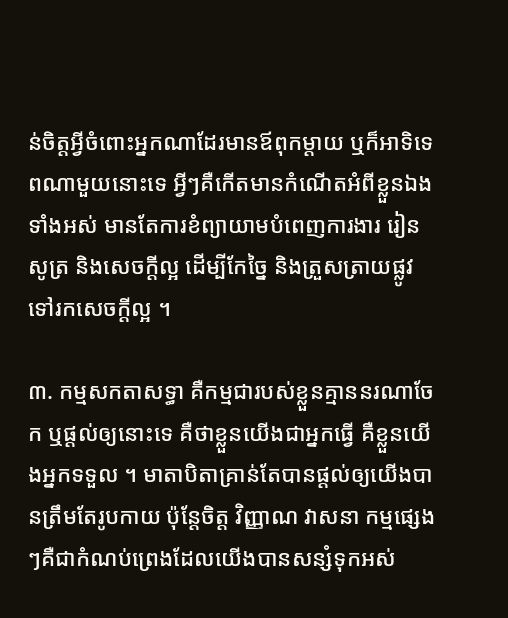ន់ចិត្តអ្វីចំពោះអ្នកណាដែរមានឪពុកម្តាយ ឬក៏អាទិទេពណាមួយនោះទេ អ្វីៗគឺកើតមានកំណើតអំពីខ្លួនឯងទាំងអស់ មានតែការខំព្យាយាមបំពេញការងារ រៀនសូត្រ និងសេចក្តីល្អ ដើម្បីកែច្នៃ និងត្រួសត្រាយផ្លូវទៅរកសេចក្តីល្អ ។

៣. កម្មសកតាសទ្ធា គឺកម្មជារបស់ខ្លួនគ្មាននរណាចែក ឬផ្តល់ឲ្យនោះទេ គឺថាខ្លួនយើងជាអ្នកធ្វើ គឺខ្លួនយើងអ្នកទទួល ។ មាតាបិតាគ្រាន់តែបានផ្តល់ឲ្យយើងបានត្រឹមតែរូបកាយ ប៉ុន្តែចិត្ត វិញ្ញាណ វាសនា កម្មផ្សេងៗគឺជាកំណប់ព្រេងដែលយើងបានសន្សំទុកអស់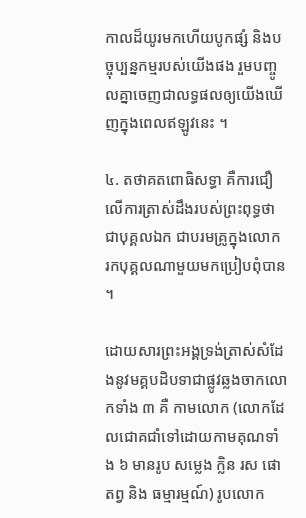កាលដ៏យូរមកហើយបូកផ្សំ និងបច្ចុប្បន្នកម្មរបស់យើងផង រួមបញ្ចូលគ្នាចេញជាលទ្ធផលឲ្យយើងឃើញក្នុងពេលឥឡូវនេះ ។

៤. តថាគតពោធិសទ្ធា គឺការជឿលើការត្រាស់ដឹងរបស់ព្រះពុទ្ធថាជាបុគ្គលឯក ជាបរមគ្រូក្នុងលោក រកបុគ្គលណាមួយមកប្រៀបពុំបាន ។

ដោយសារព្រះអង្គទ្រង់ត្រាស់សំដែងនូវមគ្គបដិបទាជាផ្លូវឆ្លងចាកលោកទាំង ៣ គឺ កាមលោក (លោកដែលជោគជាំទៅដោយកាមគុណទាំង ៦ មានរូប សម្លេង ក្លិន រស ផោតព្វ និង ធម្មារម្មណ៍) រូបលោក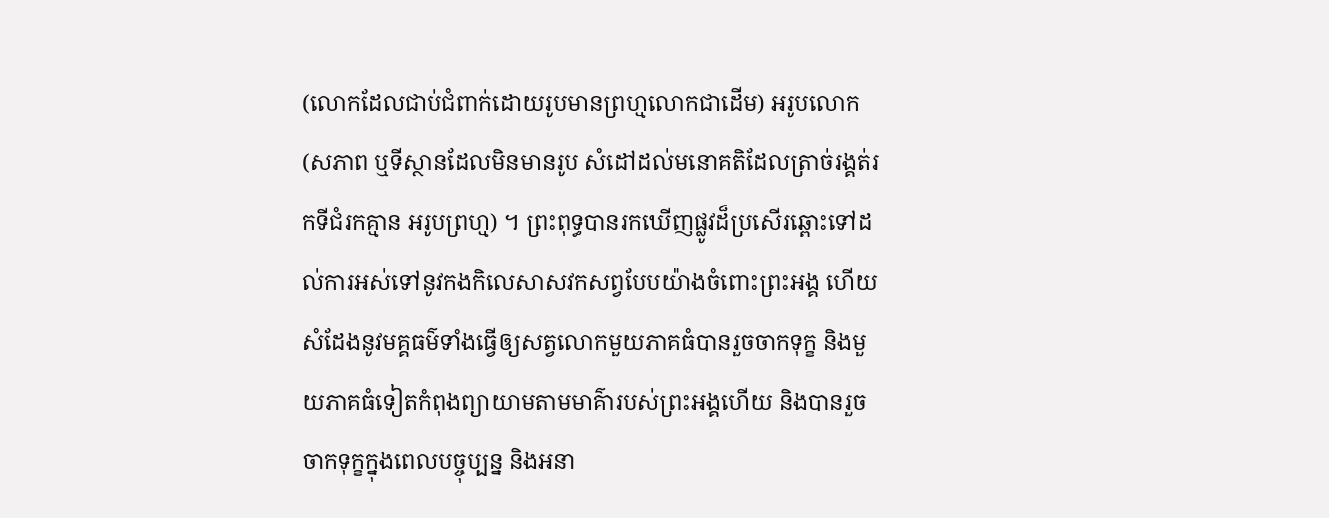(លោកដែលជាប់ជំពាក់ដោយរូបមានព្រហ្មលោកជាដើម) អរូបលោក (សភាព ឬទីស្ថានដែលមិនមានរូប សំដៅដល់មនោគតិដែលត្រាច់រង្គត់រកទីជំរកគ្មាន អរូបព្រហ្ម) ។ ព្រះពុទ្ធបានរកឃើញផ្លូវដ៏ប្រសើរឆ្ពោះទៅដល់ការអស់ទៅនូវកងកិលេសាសវកសព្វបែបយ៉ាងចំពោះព្រះអង្គ ហើយសំដែងនូវមគ្គធម៌ទាំងធ្វើឲ្យសត្វលោកមួយភាគធំបានរួចចាកទុក្ខ និងមួយភាគធំទៀតកំពុងព្យាយាមតាមមាគ៌ារបស់ព្រះអង្គហើយ និងបានរួចចាកទុក្ខក្នុងពេលបច្ចុប្បន្ន និងអនា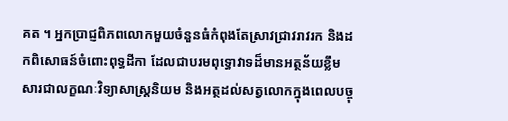គត ។ អ្នកប្រាជ្ញពិភពលោកមួយចំនួនធំកំពុងតែស្រាវជ្រាវរាវរក និងដកពិសោធន៍ចំពោះពុទ្ធដីកា ដែលជាបរមពុទ្ធោវាទដ៏មានអត្ថន័យខ្លឹមសារជាលក្ខណៈវិទ្យាសាស្រ្តនិយម និងអត្ថដល់សត្វលោកក្នុងពេលបច្ចុ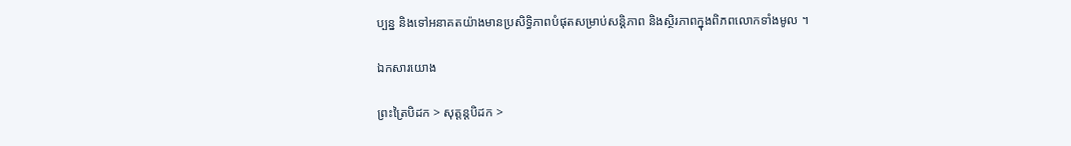ប្បន្ន និងទៅអនាគតយ៉ាងមានប្រសិទ្ធិភាពបំផុតសម្រាប់សន្តិភាព និងស្ថិរភាពក្នុងពិភពលោកទាំងមូល ។

ឯកសារយោង

ព្រះត្រៃបិដក > សុត្តន្តបិដក >